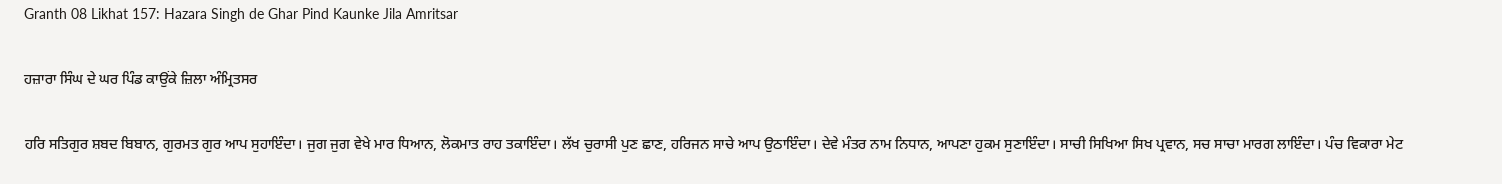Granth 08 Likhat 157: Hazara Singh de Ghar Pind Kaunke Jila Amritsar

ਹਜ਼ਾਰਾ ਸਿੰਘ ਦੇ ਘਰ ਪਿੰਡ ਕਾਉਂਕੇ ਜ਼ਿਲਾ ਅੰਮ੍ਰਿਤਸਰ

ਹਰਿ ਸਤਿਗੁਰ ਸ਼ਬਦ ਬਿਬਾਨ, ਗੁਰਮਤ ਗੁਰ ਆਪ ਸੁਹਾਇੰਦਾ। ਜੁਗ ਜੁਗ ਵੇਖੇ ਮਾਰ ਧਿਆਨ, ਲੋਕਮਾਤ ਰਾਹ ਤਕਾਇੰਦਾ। ਲੱਖ ਚੁਰਾਸੀ ਪੁਣ ਛਾਣ, ਹਰਿਜਨ ਸਾਚੇ ਆਪ ਉਠਾਇੰਦਾ। ਦੇਵੇ ਮੰਤਰ ਨਾਮ ਨਿਧਾਨ, ਆਪਣਾ ਹੁਕਮ ਸੁਣਾਇੰਦਾ। ਸਾਚੀ ਸਿਖਿਆ ਸਿਖ ਪ੍ਰਵਾਨ, ਸਚ ਸਾਚਾ ਮਾਰਗ ਲਾਇੰਦਾ। ਪੰਚ ਵਿਕਾਰਾ ਮੇਟ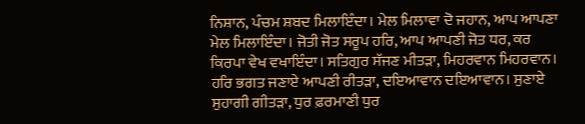ਨਿਸ਼ਾਨ, ਪੰਚਮ ਸ਼ਬਦ ਮਿਲਾਇੰਦਾ। ਮੇਲ ਮਿਲਾਵਾ ਦੋ ਜਹਾਨ, ਆਪ ਆਪਣਾ ਮੇਲ ਮਿਲਾਇੰਦਾ। ਜੋਤੀ ਜੋਤ ਸਰੂਪ ਹਰਿ, ਆਪ ਆਪਣੀ ਜੋਤ ਧਰ, ਕਰ ਕਿਰਪਾ ਵੇਖ ਵਖਾਇੰਦਾ। ਸਤਿਗੁਰ ਸੱਜਣ ਮੀਤੜਾ, ਮਿਹਰਵਾਨ ਮਿਹਰਵਾਨ। ਹਰਿ ਭਗਤ ਜਣਾਏ ਆਪਣੀ ਰੀਤੜਾ, ਦਇਆਵਾਨ ਦਇਆਵਾਨ। ਸੁਣਾਏ ਸੁਹਾਗੀ ਗੀਤੜਾ, ਧੁਰ ਫ਼ਰਮਾਣੀ ਧੁਰ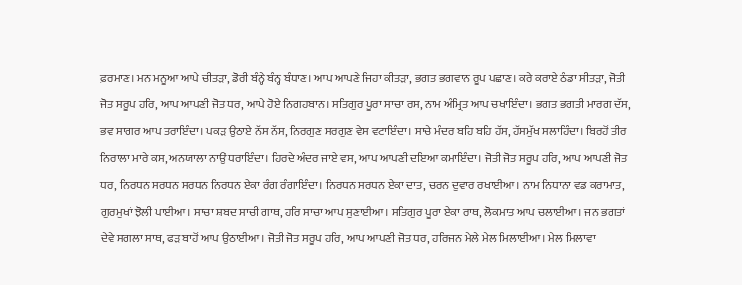ਫ਼ਰਮਾਣ। ਮਨ ਮਨੂਆ ਆਪੇ ਚੀਤੜਾ, ਡੋਰੀ ਬੰਨ੍ਹੇ ਬੰਨ੍ਹ ਬੰਧਾਣ। ਆਪ ਆਪਣੇ ਜਿਹਾ ਕੀਤੜਾ, ਭਗਤ ਭਗਵਾਨ ਰੂਪ ਪਛਾਣ। ਕਰੇ ਕਰਾਏ ਠੰਡਾ ਸੀਤੜਾ, ਜੋਤੀ ਜੋਤ ਸਰੂਪ ਹਰਿ, ਆਪ ਆਪਣੀ ਜੋਤ ਧਰ, ਆਪੇ ਹੋਏ ਨਿਗਹਬਾਨ। ਸਤਿਗੁਰ ਪੂਰਾ ਸਾਚਾ ਰਸ, ਨਾਮ ਅੰਮ੍ਰਿਤ ਆਪ ਚਖਾਇੰਦਾ। ਭਗਤ ਭਗਤੀ ਮਾਰਗ ਦੱਸ, ਭਵ ਸਾਗਰ ਆਪ ਤਰਾਇੰਦਾ। ਪਕੜ ਉਠਾਏ ਨੱਸ ਨੱਸ, ਨਿਰਗੁਣ ਸਰਗੁਣ ਵੇਸ ਵਟਾਇੰਦਾ। ਸਾਚੇ ਮੰਦਰ ਬਹਿ ਬਹਿ ਹੱਸ, ਹੱਸਮੁੱਖ ਸਲਾਹਿੰਦਾ। ਬਿਰਹੋਂ ਤੀਰ ਨਿਰਾਲਾ ਮਾਰੇ ਕਸ, ਅਨਯਾਲਾ ਨਾਉਂ ਧਰਾਇੰਦਾ। ਹਿਰਦੇ ਅੰਦਰ ਜਾਏ ਵਸ, ਆਪ ਆਪਣੀ ਦਇਆ ਕਮਾਇੰਦਾ। ਜੋਤੀ ਜੋਤ ਸਰੂਪ ਹਰਿ, ਆਪ ਆਪਣੀ ਜੋਤ ਧਰ, ਨਿਰਧਨ ਸਰਧਨ ਸਰਧਨ ਨਿਰਧਨ ਏਕਾ ਰੰਗ ਰੰਗਾਇੰਦਾ। ਨਿਰਧਨ ਸਰਧਨ ਏਕਾ ਦਾਤ, ਚਰਨ ਦੁਵਾਰ ਰਖਾਈਆ। ਨਾਮ ਨਿਧਾਨਾ ਵਡ ਕਰਾਮਾਤ, ਗੁਰਮੁਖਾਂ ਝੋਲੀ ਪਾਈਆ। ਸਾਚਾ ਸ਼ਬਦ ਸਾਚੀ ਗਾਥ, ਹਰਿ ਸਾਚਾ ਆਪ ਸੁਣਾਈਆ। ਸਤਿਗੁਰ ਪੂਰਾ ਏਕਾ ਰਾਥ, ਲੋਕਮਾਤ ਆਪ ਚਲਾਈਆ। ਜਨ ਭਗਤਾਂ ਦੇਵੇ ਸਗਲਾ ਸਾਥ, ਫੜ ਬਾਹੋਂ ਆਪ ਉਠਾਈਆ। ਜੋਤੀ ਜੋਤ ਸਰੂਪ ਹਰਿ, ਆਪ ਆਪਣੀ ਜੋਤ ਧਰ, ਹਰਿਜਨ ਮੇਲੇ ਮੇਲ ਮਿਲਾਈਆ। ਮੇਲ ਮਿਲਾਵਾ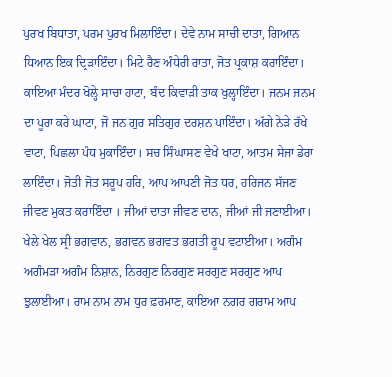ਪੁਰਖ ਬਿਧਾਤਾ, ਪਰਮ ਪੁਰਖ ਮਿਲਾਇੰਦਾ। ਦੇਵੇ ਨਾਮ ਸਾਚੀ ਦਾਤਾ, ਗਿਆਨ ਧਿਆਨ ਇਕ ਦ੍ਰਿੜਾਇੰਦਾ। ਮਿਟੇ ਰੈਣ ਅੰਧੇਰੀ ਰਾਤਾ, ਜੋਤ ਪ੍ਰਕਾਸ਼ ਕਰਾਇੰਦਾ। ਕਾਇਆ ਮੰਦਰ ਖੋਲ੍ਹੇ ਸਾਚਾ ਹਾਟਾ, ਬੰਦ ਕਿਵਾੜੀ ਤਾਕ ਖੁਲ੍ਹਾਇੰਦਾ। ਜਨਮ ਜਨਮ ਦਾ ਪੂਰਾ ਕਰੇ ਘਾਟਾ, ਜੋ ਜਨ ਗੁਰ ਸਤਿਗੁਰ ਦਰਸ਼ਨ ਪਾਇੰਦਾ। ਅੱਗੇ ਨੇੜੇ ਰੱਖੇ ਵਾਟਾ, ਪਿਛਲਾ ਪੰਧ ਮੁਕਾਇੰਦਾ। ਸਚ ਸਿੰਘਾਸਣ ਵੇਖੇ ਖਾਟਾ, ਆਤਮ ਸੇਜਾ ਡੇਰਾ ਲਾਇੰਦਾ। ਜੋਤੀ ਜੋਤ ਸਰੂਪ ਹਰਿ, ਆਪ ਆਪਣੀ ਜੋਤ ਧਰ, ਹਰਿਜਨ ਸੱਜਣ ਜੀਵਣ ਮੁਕਤ ਕਰਾਇੰਦਾ । ਜੀਆਂ ਦਾਤਾ ਜੀਵਣ ਦਾਨ, ਜੀਆਂ ਜੀ ਜਣਾਈਆ। ਖੇਲੇ ਖੇਲ ਸ੍ਰੀ ਭਗਵਾਨ, ਭਗਵਨ ਭਗਵਤ ਭਗਤੀ ਰੂਪ ਵਟਾਈਆ। ਅਗੰਮ ਅਗੰਮੜਾ ਅਗੰਮ ਨਿਸ਼ਾਨ, ਨਿਰਗੁਣ ਨਿਰਗੁਣ ਸਰਗੁਣ ਸਰਗੁਣ ਆਪ ਝੁਲਾਈਆ। ਰਾਮ ਨਾਮ ਨਾਮ ਧੁਰ ਫ਼ਰਮਾਣ, ਕਾਇਆ ਨਗਰ ਗਰਾਮ ਆਪ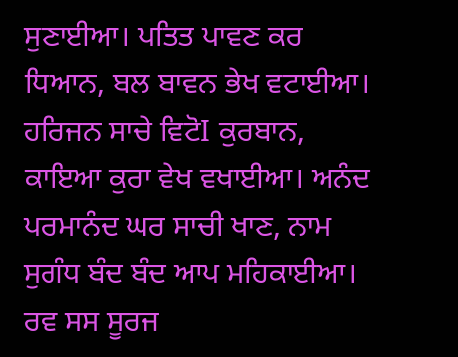ਸੁਣਾਈਆ। ਪਤਿਤ ਪਾਵਣ ਕਰ ਧਿਆਨ, ਬਲ ਬਾਵਨ ਭੇਖ ਵਟਾਈਆ। ਹਰਿਜਨ ਸਾਚੇ ਵਿਟੋI ਕੁਰਬਾਨ, ਕਾਇਆ ਕੁਰਾ ਵੇਖ ਵਖਾਈਆ। ਅਨੰਦ ਪਰਮਾਨੰਦ ਘਰ ਸਾਚੀ ਖਾਣ, ਨਾਮ ਸੁਗੰਧ ਬੰਦ ਬੰਦ ਆਪ ਮਹਿਕਾਈਆ। ਰਵ ਸਸ ਸੂਰਜ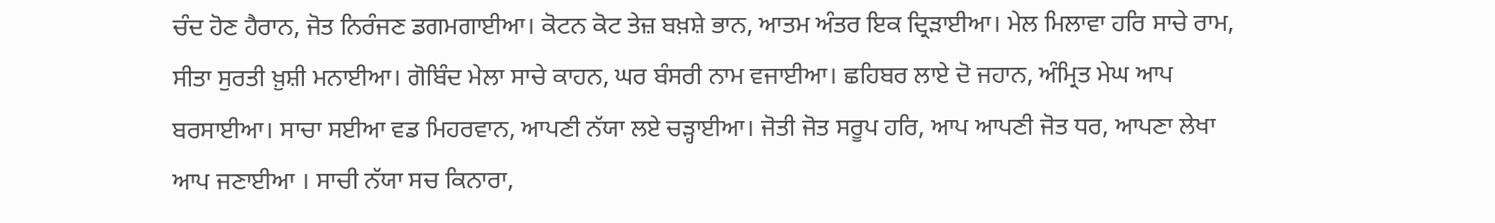ਚੰਦ ਹੋਣ ਹੈਰਾਨ, ਜੋਤ ਨਿਰੰਜਣ ਡਗਮਗਾਈਆ। ਕੋਟਨ ਕੋਟ ਤੇਜ਼ ਬਖ਼ਸ਼ੇ ਭਾਨ, ਆਤਮ ਅੰਤਰ ਇਕ ਦ੍ਰਿੜਾਈਆ। ਮੇਲ ਮਿਲਾਵਾ ਹਰਿ ਸਾਚੇ ਰਾਮ, ਸੀਤਾ ਸੁਰਤੀ ਖ਼ੁਸ਼ੀ ਮਨਾਈਆ। ਗੋਬਿੰਦ ਮੇਲਾ ਸਾਚੇ ਕਾਹਨ, ਘਰ ਬੰਸਰੀ ਨਾਮ ਵਜਾਈਆ। ਛਹਿਬਰ ਲਾਏ ਦੋ ਜਹਾਨ, ਅੰਮ੍ਰਿਤ ਮੇਘ ਆਪ ਬਰਸਾਈਆ। ਸਾਚਾ ਸਈਆ ਵਡ ਮਿਹਰਵਾਨ, ਆਪਣੀ ਨੱਯਾ ਲਏ ਚੜ੍ਹਾਈਆ। ਜੋਤੀ ਜੋਤ ਸਰੂਪ ਹਰਿ, ਆਪ ਆਪਣੀ ਜੋਤ ਧਰ, ਆਪਣਾ ਲੇਖਾ ਆਪ ਜਣਾਈਆ । ਸਾਚੀ ਨੱਯਾ ਸਚ ਕਿਨਾਰਾ,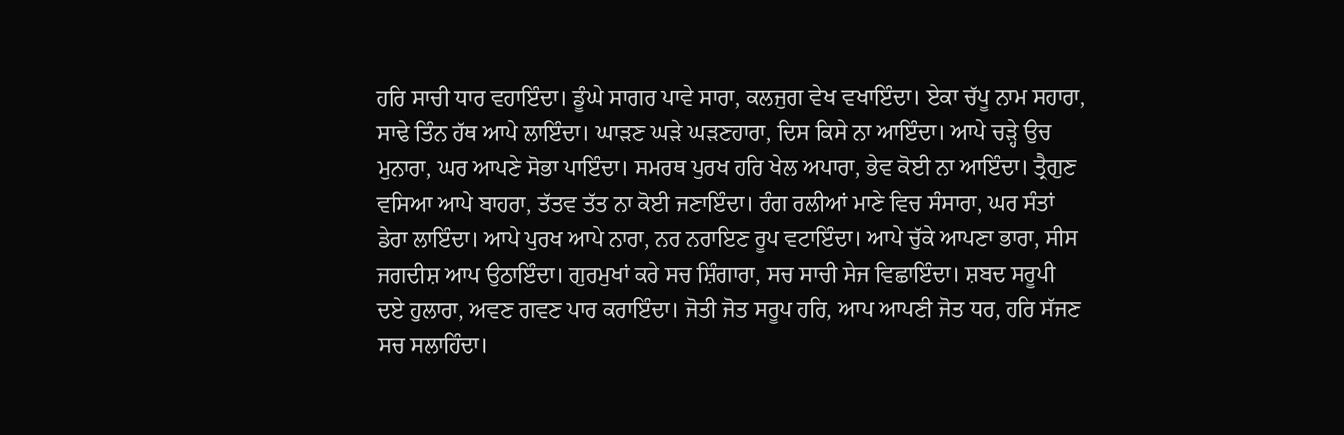ਹਰਿ ਸਾਚੀ ਧਾਰ ਵਹਾਇੰਦਾ। ਡੂੰਘੇ ਸਾਗਰ ਪਾਵੇ ਸਾਰਾ, ਕਲਜੁਗ ਵੇਖ ਵਖਾਇੰਦਾ। ਏਕਾ ਚੱਪੂ ਨਾਮ ਸਹਾਰਾ, ਸਾਢੇ ਤਿੰਨ ਹੱਥ ਆਪੇ ਲਾਇੰਦਾ। ਘਾੜਣ ਘੜੇ ਘੜਣਹਾਰਾ, ਦਿਸ ਕਿਸੇ ਨਾ ਆਇੰਦਾ। ਆਪੇ ਚੜ੍ਹੇ ਉਚ ਮੁਨਾਰਾ, ਘਰ ਆਪਣੇ ਸੋਭਾ ਪਾਇੰਦਾ। ਸਮਰਥ ਪੁਰਖ ਹਰਿ ਖੇਲ ਅਪਾਰਾ, ਭੇਵ ਕੋਈ ਨਾ ਆਇੰਦਾ। ਤ੍ਰੈਗੁਣ ਵਸਿਆ ਆਪੇ ਬਾਹਰਾ, ਤੱਤਵ ਤੱਤ ਨਾ ਕੋਈ ਜਣਾਇੰਦਾ। ਰੰਗ ਰਲੀਆਂ ਮਾਣੇ ਵਿਚ ਸੰਸਾਰਾ, ਘਰ ਸੰਤਾਂ ਡੇਰਾ ਲਾਇੰਦਾ। ਆਪੇ ਪੁਰਖ ਆਪੇ ਨਾਰਾ, ਨਰ ਨਰਾਇਣ ਰੂਪ ਵਟਾਇੰਦਾ। ਆਪੇ ਚੁੱਕੇ ਆਪਣਾ ਭਾਰਾ, ਸੀਸ ਜਗਦੀਸ਼ ਆਪ ਉਠਾਇੰਦਾ। ਗੁਰਮੁਖਾਂ ਕਰੇ ਸਚ ਸ਼ਿੰਗਾਰਾ, ਸਚ ਸਾਚੀ ਸੇਜ ਵਿਛਾਇੰਦਾ। ਸ਼ਬਦ ਸਰੂਪੀ ਦਏ ਹੁਲਾਰਾ, ਅਵਣ ਗਵਣ ਪਾਰ ਕਰਾਇੰਦਾ। ਜੋਤੀ ਜੋਤ ਸਰੂਪ ਹਰਿ, ਆਪ ਆਪਣੀ ਜੋਤ ਧਰ, ਹਰਿ ਸੱਜਣ ਸਚ ਸਲਾਹਿੰਦਾ।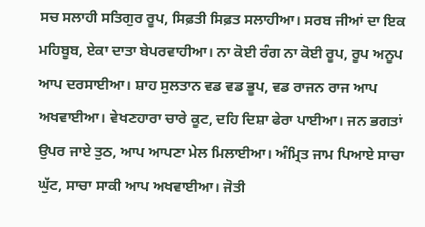ਸਚ ਸਲਾਹੀ ਸਤਿਗੁਰ ਰੂਪ, ਸਿਫ਼ਤੀ ਸਿਫ਼ਤ ਸਲਾਹੀਆ। ਸਰਬ ਜੀਆਂ ਦਾ ਇਕ ਮਹਿਬੂਬ, ਏਕਾ ਦਾਤਾ ਬੇਪਰਵਾਹੀਆ। ਨਾ ਕੋਈ ਰੰਗ ਨਾ ਕੋਈ ਰੂਪ, ਰੂਪ ਅਨੂਪ ਆਪ ਦਰਸਾਈਆ। ਸ਼ਾਹ ਸੁਲਤਾਨ ਵਡ ਵਡ ਭੂਪ, ਵਡ ਰਾਜਨ ਰਾਜ ਆਪ ਅਖਵਾਈਆ। ਵੇਖਣਹਾਰਾ ਚਾਰੇ ਕੂਟ, ਦਹਿ ਦਿਸ਼ਾ ਫੇਰਾ ਪਾਈਆ। ਜਨ ਭਗਤਾਂ ਉਪਰ ਜਾਏ ਤੁਠ, ਆਪ ਆਪਣਾ ਮੇਲ ਮਿਲਾਈਆ। ਅੰਮ੍ਰਿਤ ਜਾਮ ਪਿਆਏ ਸਾਚਾ ਘੁੱਟ, ਸਾਚਾ ਸਾਕੀ ਆਪ ਅਖਵਾਈਆ। ਜੋਤੀ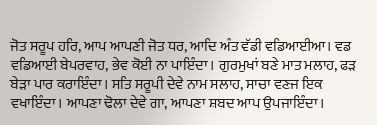ਜੋਤ ਸਰੂਪ ਹਰਿ, ਆਪ ਆਪਣੀ ਜੋਤ ਧਰ, ਆਦਿ ਅੰਤ ਵੱਡੀ ਵਡਿਆਈਆ। ਵਡ ਵਡਿਆਈ ਬੇਪਰਵਾਹ, ਭੇਵ ਕੋਈ ਨਾ ਪਾਇੰਦਾ। ਗੁਰਮੁਖਾਂ ਬਣੇ ਮਾਤ ਮਲਾਹ, ਫੜ ਬੇੜਾ ਪਾਰ ਕਰਾਇੰਦਾ। ਸਤਿ ਸਰੂਪੀ ਦੇਵੇ ਨਾਮ ਸਲਾਹ, ਸਾਚਾ ਵਣਜ ਇਕ ਵਖਾਇੰਦਾ। ਆਪਣਾ ਢੋਲਾ ਦੇਵੇ ਗਾ, ਆਪਣਾ ਸ਼ਬਦ ਆਪ ਉਪਜਾਇੰਦਾ।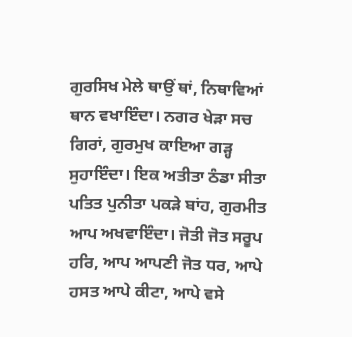ਗੁਰਸਿਖ ਮੇਲੇ ਥਾਉਂ ਥਾਂ, ਨਿਥਾਵਿਆਂ ਥਾਨ ਵਖਾਇੰਦਾ। ਨਗਰ ਖੇੜਾ ਸਚ ਗਿਰਾਂ, ਗੁਰਮੁਖ ਕਾਇਆ ਗੜ੍ਹ ਸੁਹਾਇੰਦਾ। ਇਕ ਅਤੀਤਾ ਠੰਡਾ ਸੀਤਾ ਪਤਿਤ ਪੁਨੀਤਾ ਪਕੜੇ ਬਾਂਹ, ਗੁਰਮੀਤ ਆਪ ਅਖਵਾਇੰਦਾ। ਜੋਤੀ ਜੋਤ ਸਰੂਪ ਹਰਿ, ਆਪ ਆਪਣੀ ਜੋਤ ਧਰ, ਆਪੇ ਹਸਤ ਆਪੇ ਕੀਟਾ, ਆਪੇ ਵਸੇ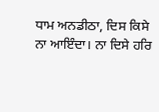ਧਾਮ ਅਨਡੀਠਾ, ਦਿਸ ਕਿਸੇ ਨਾ ਆਇੰਦਾ। ਨਾ ਦਿਸੇ ਹਰਿ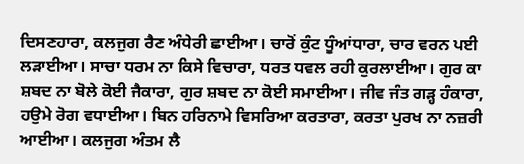ਦਿਸਣਹਾਰਾ, ਕਲਜੁਗ ਰੈਣ ਅੰਧੇਰੀ ਛਾਈਆ। ਚਾਰੋਂ ਕੁੰਟ ਧੂੰਆਂਧਾਰਾ, ਚਾਰ ਵਰਨ ਪਈ ਲੜਾਈਆ। ਸਾਚਾ ਧਰਮ ਨਾ ਕਿਸੇ ਵਿਚਾਰਾ, ਧਰਤ ਧਵਲ ਰਹੀ ਕੁਰਲਾਈਆ। ਗੁਰ ਕਾ ਸ਼ਬਦ ਨਾ ਬੋਲੇ ਕੋਈ ਜੈਕਾਰਾ, ਗੁਰ ਸ਼ਬਦ ਨਾ ਕੋਈ ਸਮਾਈਆ। ਜੀਵ ਜੰਤ ਗੜ੍ਹ ਹੰਕਾਰਾ, ਹਉਮੇ ਰੋਗ ਵਧਾਈਆ। ਬਿਨ ਹਰਿਨਾਮੇ ਵਿਸਰਿਆ ਕਰਤਾਰਾ, ਕਰਤਾ ਪੁਰਖ ਨਾ ਨਜ਼ਰੀ ਆਈਆ। ਕਲਜੁਗ ਅੰਤਮ ਲੈ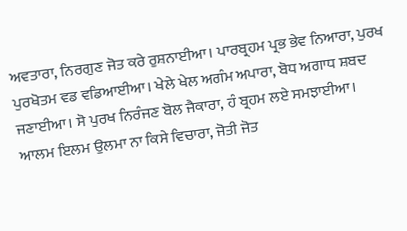ਅਵਤਾਰਾ, ਨਿਰਗੁਣ ਜੋਤ ਕਰੇ ਰੁਸ਼ਨਾਈਆ। ਪਾਰਬ੍ਰਹਮ ਪ੍ਰਭ ਭੇਵ ਨਿਆਰਾ, ਪੁਰਖ ਪੁਰਖੋਤਮ ਵਡ ਵਡਿਆਈਆ। ਖੇਲੇ ਖੇਲ ਅਗੰਮ ਅਪਾਰਾ, ਬੋਧ ਅਗਾਧ ਸ਼ਬਦ ਜਣਾਈਆ। ਸੋ ਪੁਰਖ ਨਿਰੰਜਣ ਬੋਲ ਜੈਕਾਰਾ, ਹੰ ਬ੍ਰਹਮ ਲਏ ਸਮਝਾਈਆ। ਆਲਮ ਇਲਮ ਉਲਮਾ ਨਾ ਕਿਸੇ ਵਿਚਾਰਾ, ਜੋਤੀ ਜੋਤ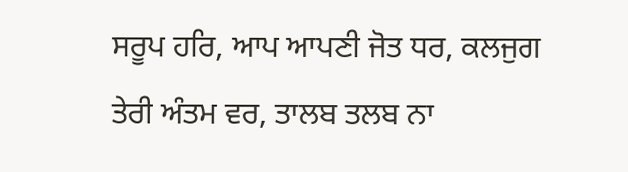ਸਰੂਪ ਹਰਿ, ਆਪ ਆਪਣੀ ਜੋਤ ਧਰ, ਕਲਜੁਗ ਤੇਰੀ ਅੰਤਮ ਵਰ, ਤਾਲਬ ਤਲਬ ਨਾ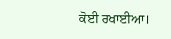ਕੋਈ ਰਖਾਈਆ।